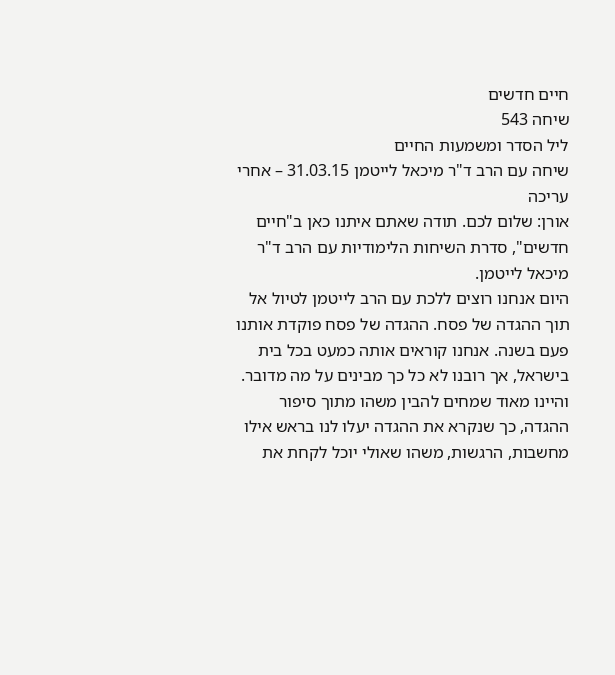חיים חדשים
שיחה 543
ליל הסדר ומשמעות החיים
שיחה עם הרב ד"ר מיכאל לייטמן 31.03.15 – אחרי עריכה
אורן: שלום לכם. תודה שאתם איתנו כאן ב"חיים חדשים", סדרת השיחות הלימודיות עם הרב ד"ר מיכאל לייטמן.
היום אנחנו רוצים ללכת עם הרב לייטמן לטיול אל תוך ההגדה של פסח. ההגדה של פסח פוקדת אותנו פעם בשנה. אנחנו קוראים אותה כמעט בכל בית בישראל, אך רובנו לא כל כך מבינים על מה מדובר. והיינו מאוד שמחים להבין משהו מתוך סיפור ההגדה, כך שנקרא את ההגדה יעלו לנו בראש אילו מחשבות, הרגשות, משהו שאולי יוכל לקחת את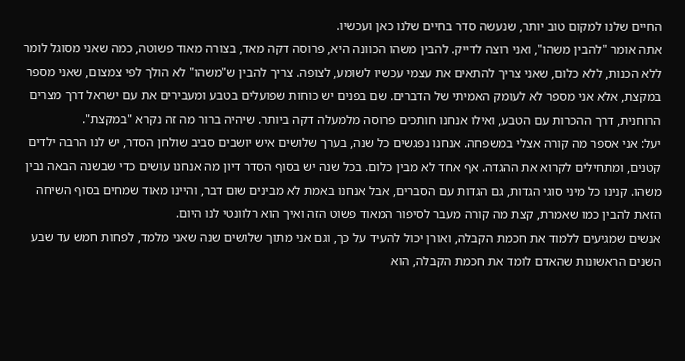החיים שלנו למקום טוב יותר, שנעשה סדר בחיים שלנו כאן ועכשיו.
אתה אומר "להבין משהו", ואני רוצה לדייק. להבין משהו הכוונה היא, פרוסה דקה מאד, בצורה מאוד פשוטה, כמה שאני מסוגל לומר ללא הכנות, ללא כלום, שאני צריך להתאים את עצמי עכשיו לשומע, לצופה. צריך להבין ש"משהו" לא הולך לפי צמצום, שאני מספר במקצת, אלא אני מספר לא לעומק האמיתי של הדברים. שם בפנים יש כוחות שפועלים בטבע ומעבירים את עם ישראל דרך מצרים הרוחנית, דרך ההכרות עם הטבע, ואילו אנחנו חותכים פרוסה מלמעלה דקה ביותר. שיהיה ברור מה זה נקרא "במקצת".
יעל: אני אספר מה קורה אצלי במשפחה. אנחנו נפגשים כל שנה, בערך שלושים איש יושבים סביב שולחן הסדר, יש לנו הרבה ילדים קטנים, ומתחילים לקרוא את ההגדה. אף אחד לא מבין כלום. בכל שנה יש בסוף הסדר דיון מה אנחנו עושים כדי שבשנה הבאה נבין משהו. קנינו כל מיני סוגי הגדות, גם הגדות עם הסברים, אבל אנחנו באמת לא מבינים שום דבר, והיינו מאוד שמחים בסוף השיחה הזאת להבין כמו שאמרת, קצת מה קורה מעבר לסיפור המאוד פשוט הזה ואיך הוא רלוונטי לנו היום.
אנשים שמגיעים ללמוד את חכמת הקבלה, ואורן יכול להעיד על כך, וגם אני מתוך שלושים שנה שאני מלמד, לפחות חמש עד שבע השנים הראשונות שהאדם לומד את חכמת הקבלה, הוא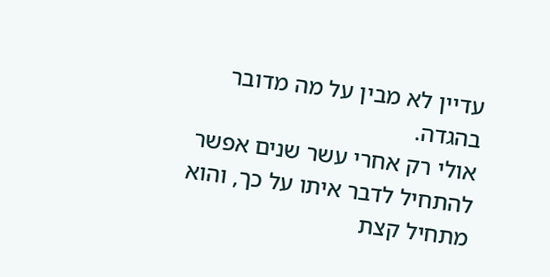עדיין לא מבין על מה מדובר בהגדה.
אולי רק אחרי עשר שנים אפשר להתחיל לדבר איתו על כך, והוא מתחיל קצת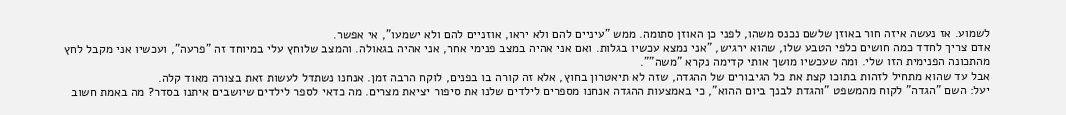לשמוע. אז נעשה איזה חור באוזן שלשם נכנס משהו, לפני כן האוזן סתומה. ממש "עיניים להם ולא יראו, אוזניים להם ולא ישמעו", אי אפשר.
אדם צריך לחדד כמה חושים כלפי הטבע שלו, שהוא ירגיש, "אני נמצא עכשיו בגלות. ואם אני אהיה במצב פנימי אחר, אני אהיה בגאולה. והמצב שלוחץ עלי במיוחד זה "פרעה", ועכשיו אני מקבל לחץ מהתכונה הפנימית הזו שלי. ומה שעכשיו מושך אותי קדימה נקרא "משה"".
אבל עד שהוא מתחיל לזהות בתוכו קצת את כל הגיבורים של ההגדה, שזה לא תיאטרון בחוץ, אלא זה קורה בו בפנים, לוקח הרבה זמן. אנחנו נשתדל לעשות זאת בצורה מאוד קלה.
יעל: השם "הגדה" לקוח מהמשפט "והגדת לבנך ביום ההוא", כי באמצעות ההגדה אנחנו מספרים לילדים שלנו את סיפור יציאת מצרים. מה כדאי לספר לילדים שיושבים איתנו בסדר? מה באמת חשוב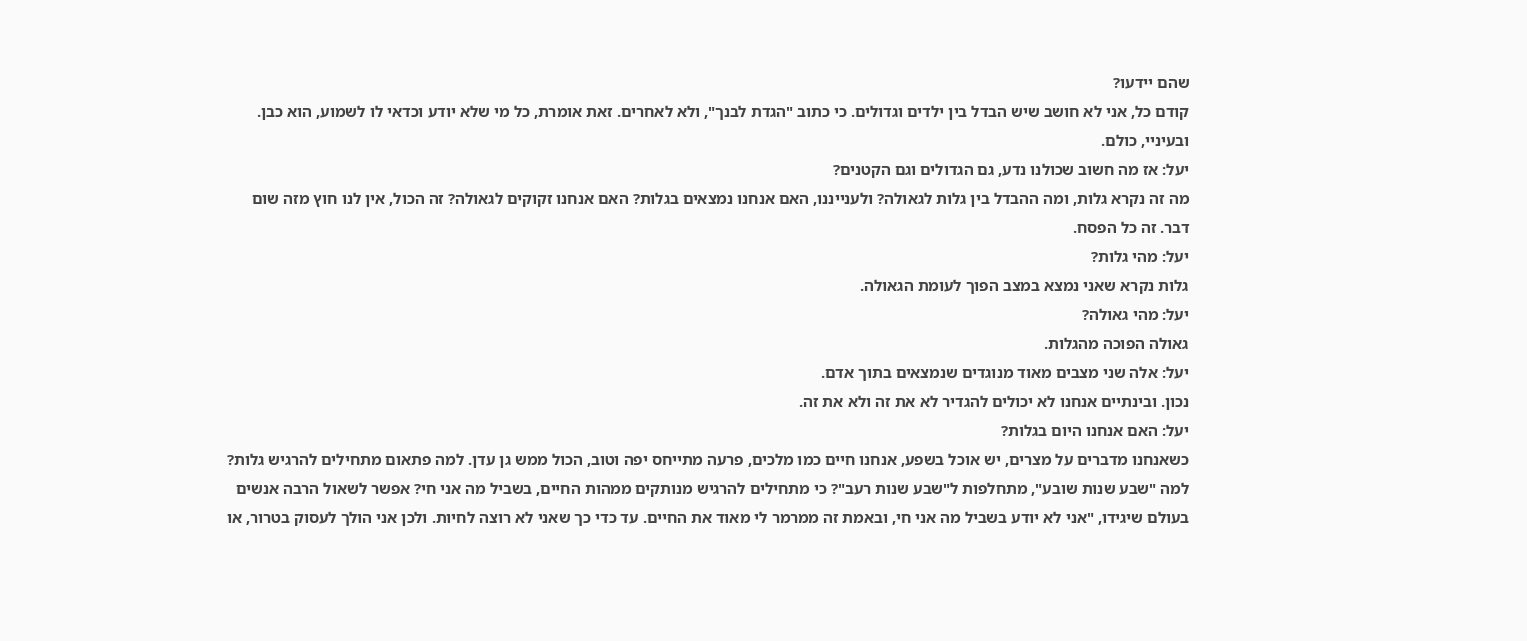שהם יידעו?
קודם כל, אני לא חושב שיש הבדל בין ילדים וגדולים. כי כתוב "הגדת לבנך", ולא לאחרים. זאת אומרת, כל מי שלא יודע וכדאי לו לשמוע, הוא כבן. ובעיניי, כולם.
יעל: אז מה חשוב שכולנו נדע, גם הגדולים וגם הקטנים?
מה זה נקרא גלות, ומה ההבדל בין גלות לגאולה? ולענייננו, האם אנחנו נמצאים בגלות? האם אנחנו זקוקים לגאולה? זה הכול, אין לנו חוץ מזה שום דבר. זה כל הפסח.
יעל: מהי גלות?
גלות נקרא שאני נמצא במצב הפוך לעומת הגאולה.
יעל: מהי גאולה?
גאולה הפוכה מהגלות.
יעל: אלה שני מצבים מאוד מנוגדים שנמצאים בתוך אדם.
נכון. ובינתיים אנחנו לא יכולים להגדיר לא את זה ולא את זה.
יעל: האם אנחנו היום בגלות?
כשאנחנו מדברים על מצרים, יש אוכל בשפע, אנחנו חיים כמו מלכים, פרעה מתייחס יפה וטוב, הכול ממש גן עדן. למה פתאום מתחילים להרגיש גלות? למה "שבע שנות שובע", מתחלפות ל"שבע שנות רעב"? כי מתחילים להרגיש מנותקים ממהות החיים, בשביל מה אני חי? אפשר לשאול הרבה אנשים בעולם שיגידו, "אני לא יודע בשביל מה אני חי, ובאמת זה ממרמר לי מאוד את החיים. עד כדי כך שאני לא רוצה לחיות. ולכן אני הולך לעסוק בטרור, או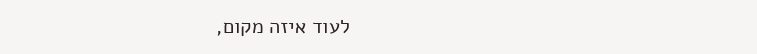לעוד איזה מקום,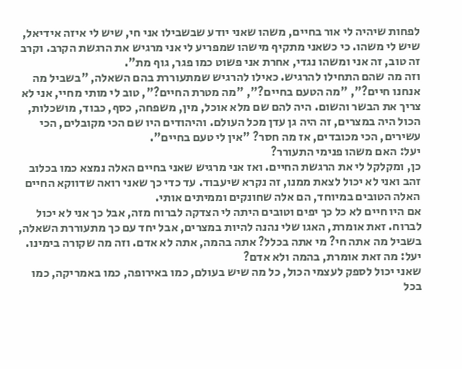לפחות שיהיה לי אור בחיים, משהו שאני יודע שבשבילו אני חי, שיש לי איזה אידיאל, שיש לי משהו. כי כשאני מתקיף מישהו שמפריע לי אני מרגיש את הרגשת הקרב. וקרב זה טוב, זה אני ומשהו נגדי, אחרת אני פשוט כמו פגר, גוף מת".
וזה מה שהם התחילו להרגיש. כאילו להרגיש שמתעוררת בהם השאלה, "בשביל מה אנחנו חיים?", "מה הטעם בחיים?", "מה מטרת החיים?", טוב לי מותי מחיי, אני לא צריך את הבשר והשום. היה להם שם מלא אוכל, מין, משפחה, כסף, כבוד, מושכלות, הכול היה במצרים, זה היה גן עדן מכל העולם. והיהודים היו שם הכי מקובלים, הכי עשירים, הכי מכובדים, אז מה חסר? "אין לי טעם בחיים".
יעל: האם משהו פנימי התעורר?
כן, ומקלקל לי את הרגשת החיים. ואז אני מרגיש שאני בחיים האלה נמצא כמו בכלוב זהב ואני לא יכול לצאת ממנו, זה נקרא שיעבוד. עד כדי כך שאני רואה שדווקא החיים האלה הטובים במיוחד, הם אלה שחונקים וממיתים אותי.
אם היו חיים לא כל כך יפים וטובים היתה לי הצדקה לברוח מזה, אבל כך אני לא יכול לברוח. זאת אומרת, האגו שלי נהנה להיות במצרים, אבל יחד עם כך מתעוררת השאלה, בשביל מה אתה חי? מי אתה בכלל? אתה בהמה, אתה לא אדם. וזה מה שקורה בימינו.
יעל: מה זאת אומרת, בהמה ולא אדם?
שאני יכול לספק לעצמי הכול, כל מה שיש בעולם, כמו באירופה, כמו באמריקה, כמו בכל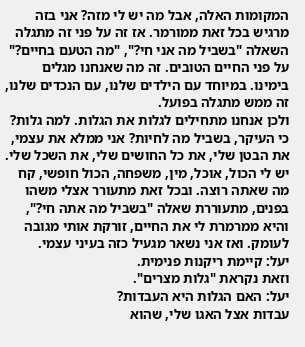המקומות האלה, אבל מה יש לי מזה? אני בזה מרגיש בכל זאת ממורמר. אז זה על פני זה מתגלה השאלה "בשביל מה אני חי?", "מה הטעם בחיים?" על פני החיים הטובים. זה מה שאנחנו מגלים בימינו. במיוחד עם הילדים שלנו, עם הנכדים שלנו, זה ממש מתגלה בפועל.
ולכן אנחנו מתחילים לגלות את הגלות. למה גלות? כי העיקר, בשביל מה לחיות? אני ממלא את עצמי, את הבטן שלי, את כל החושים שלי, את השכל שלי. יש לי הכול, אוכל, מין, משפחה, הכול חופשי, קח מה שאתה רוצה. ובכל זאת מתעורר אצלי משהו בפנים, מתעוררת שאלה "בשביל מה אתה חי?", והיא ממרמרת לי את החיים, זורקת אותי מגובה לעומק. ואז אני נשאר מגעיל כזה בעיני עצמי.
יעל: קיימת ריקנות פנימית.
וזאת נקראת "גלות מצרים".
יעל: האם הגלות היא העבדות?
עבדות אצל האגו שלי, שהוא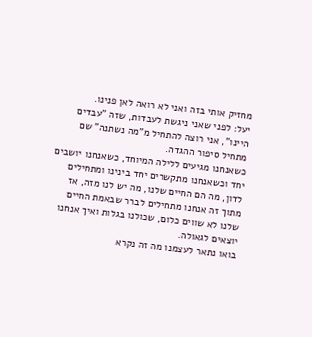מחזיק אותי בזה ואני לא רואה לאן פנינו.
יעל: לפני שאני ניגשת לעבדות, שזה "עבדים היינו", אני רוצה להתחיל מ"מה נשתנה" שם מתחיל סיפור ההגדה.
כשאנחנו מגיעים ללילה המיוחד, כשאנחנו יושבים יחד וכשאנחנו מתקשרים יחד בינינו ומתחילים לדון, מה הם החיים שלנו, מה יש לנו מזה, אז מתוך זה אנחנו מתחילים לברר שבאמת החיים שלנו לא שווים כלום, שכולנו בגלות ואיך אנחנו יוצאים לגאולה.
בואו נתאר לעצמנו מה זה נקרא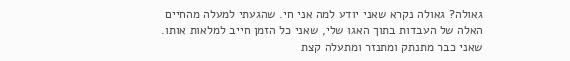גאולה? גאולה נקרא שאני יודע למה אני חי. שהגעתי למעלה מהחיים האלה של העבדות בתוך האגו שלי, שאני כל הזמן חייב למלאות אותו. שאני כבר מתנתק ומתנזר ומתעלה קצת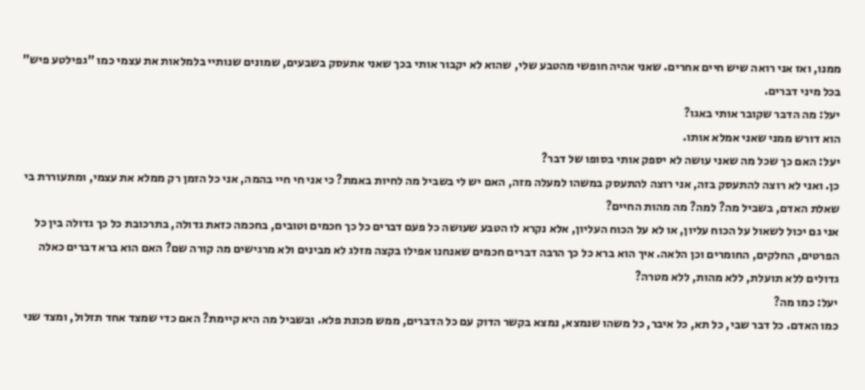ממנו, ואז אני רואה שיש חיים אחרים. שאני אהיה חופשי מהטבע שלי, שהוא לא יקבור אותי בכך שאני אתעסק בשבעים, שמונים שנותיי בלמלאות את עצמי כמו "גפילטע פיש" בכל מיני דברים.
יעל: מה הדבר שקובר אותי באגו?
הוא דורש ממני שאני אמלא אותו.
יעל: האם כך שכל מה שאני עושה לא יספק אותי בסופו של דבר?
כן. ואני לא רוצה להתעסק בזה, אני רוצה להתעסק במשהו למעלה מזה, האם יש לי בשביל מה לחיות באמת? כי אני חי חיי בהמה, אני כל הזמן רק ממלא את עצמי, ומתעוררת בי שאלת האדם, בשביל מה? למה? מה מהות החיים?
אני גם יכול לשאול על הכוח עליון, או לא על הכוח העליון, אלא נקרא לו הטבע שעושה כל פעם דברים כל כך חכמים וטובים, בחכמה כזאת גדולה, בתרכובת כל כך גדולה בין כל הפרטים, החלקים, החומרים וכן הלאה. איך הוא ברא כל כך הרבה דברים חכמים שאנחנו אפילו בקצה מזלג לא מבינים ולא מרגישים מה קורה שם? האם הוא ברא דברים כאלה גדולים ללא תועלת, ללא מהות, ללא מטרה?
יעל: כמו מה?
כמו האדם. כל דבר שבי, כל תא, כל איבר, כל משהו שנמצא, נמצא בקשר הדוק עם כל הדברים, ממש מכונת פלא. ובשביל מה היא קיימת? האם כדי שמצד אחד תזלול, ומצד שני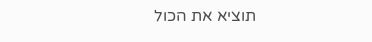תוציא את הכול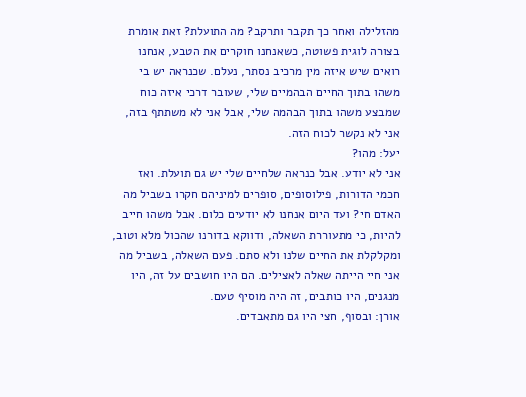מהזלילה ואחר כך תקבר ותרקב? מה התועלת? זאת אומרת בצורה לוגית פשוטה, כשאנחנו חוקרים את הטבע, אנחנו רואים שיש איזה מין מרכיב נסתר, נעלם. שכנראה יש בי משהו בתוך החיים הבהמיים שלי, שעובר דרכי איזה כוח שמבצע משהו בתוך הבהמה שלי, אבל אני לא משתתף בזה, אני לא נקשר לכוח הזה.
יעל: מהו?
אני לא יודע. אבל כנראה שלחיים שלי יש גם תועלת. ואז חכמי הדורות, פילוסופים, סופרים למיניהם חקרו בשביל מה האדם חי? ועד היום אנחנו לא יודעים כלום. אבל משהו חייב להיות, כי מתעוררת השאלה, ודווקא בדורנו שהכול מלא וטוב, ומקלקלת את החיים שלנו ולא סתם. פעם השאלה, בשביל מה אני חיי הייתה שאלה לאצילים. הם היו חושבים על זה, היו מנגנים, היו כותבים, זה היה מוסיף טעם.
אורן: ובסוף, חצי היו גם מתאבדים.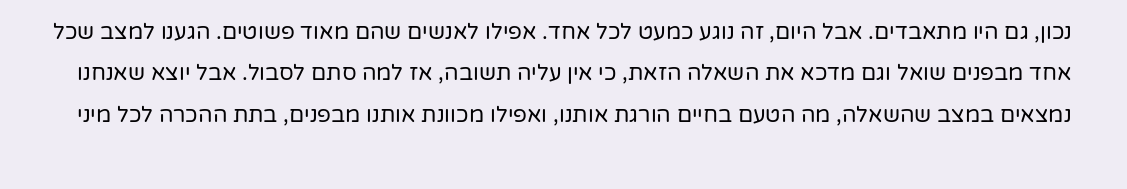נכון, גם היו מתאבדים. אבל היום, זה נוגע כמעט לכל אחד. אפילו לאנשים שהם מאוד פשוטים. הגענו למצב שכל אחד מבפנים שואל וגם מדכא את השאלה הזאת, כי אין עליה תשובה, אז למה סתם לסבול. אבל יוצא שאנחנו נמצאים במצב שהשאלה, מה הטעם בחיים הורגת אותנו, ואפילו מכוונת אותנו מבפנים, בתת ההכרה לכל מיני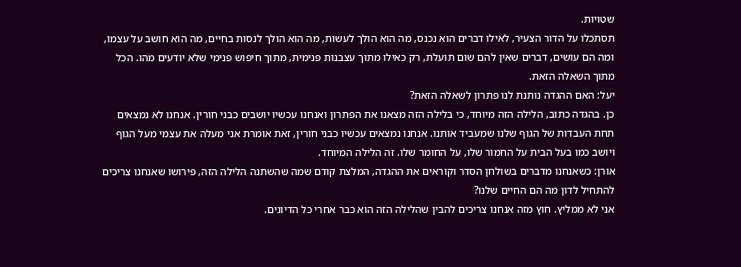שטויות.
תסתכלו על הדור הצעיר, לאילו דברים הוא נכנס, מה הוא הולך לעשות, מה הוא הולך לנסות בחיים, מה הוא חושב על עצמו, ומה הם עושים, דברים שאין להם שום תועלת, רק כאילו מתוך עצבנות פנימית, מתוך חיפוש פנימי שלא יודעים מהו. הכל מתוך השאלה הזאת.
יעל: האם ההגדה נותנת לנו פתרון לשאלה הזאת?
כן. בהגדה כתוב, הלילה הזה מיוחד, כי בלילה הזה מצאנו את הפתרון ואנחנו עכשיו יושבים כבני חורין. אנחנו לא נמצאים תחת העבדות של הגוף שלנו שמעביד אותנו. אנחנו נמצאים עכשיו כבני חורין, זאת אומרת אני מעלה את עצמי מעל הגוף ויושב כמו בעל הבית על החמור שלו, על החומר שלו. זה הלילה המיוחד.
אורן: כשאנחנו מדברים בשולחן הסדר וקוראים את ההגדה, המלצת קודם שמה שהשתנה הלילה הזה, פירושו שאנחנו צריכים להתחיל לדון מה הם החיים שלנו?
אני לא ממליץ. חוץ מזה אנחנו צריכים להבין שהלילה הזה הוא כבר אחרי כל הדיונים.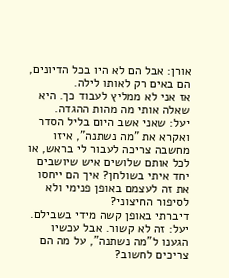אורן: אבל הם לא היו בכל הדיונים, הם באים רק לאותו לילה.
אז אני לא ממליץ לעבוד כך. היא שאלה אותי מה מהות ההגדה.
יעל: שאני אשב היום בליל הסדר ואקרא את "מה נשתנה", איזו מחשבה צריכה לעבור לי בראש, או לכל אותם שלושים איש שיושבים יחד איתי בשולחן? איך הם ייחסו את זה לעצמם באופן פנימי ולא לסיפור החיצוני?
דיברתי באופן קשה מידי בשבילם.
יעל: זה לא קשור. אבל עכשיו הגענו ל"מה נשתנה", על מה הם צריכים לחשוב?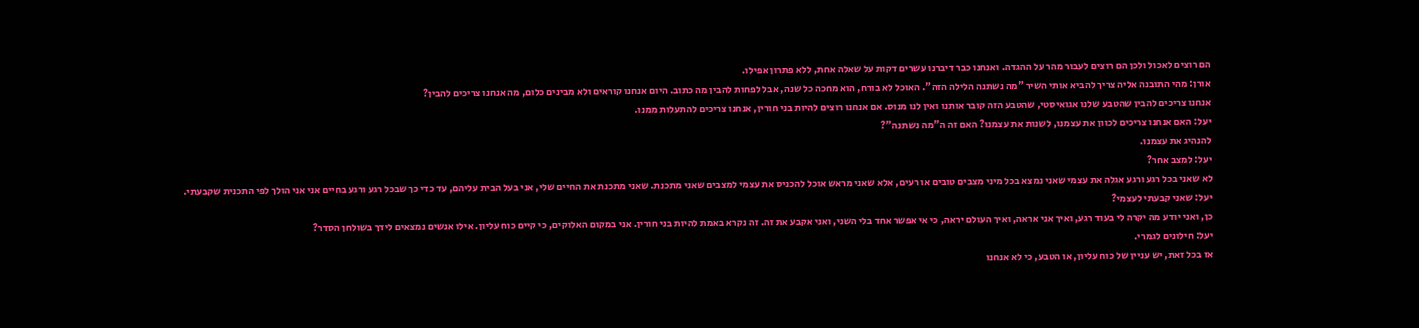הם רוצים לאכול ולכן הם רוצים לעבור מהר על ההגדה. ואנחנו כבר דיברנו עשרים דקות על שאלה אחת, ללא פתרון אפילו.
אורן: מהי התובנה אליה צריך להביא אותי השיר "מה נשתנה הלילה הזה". האוכל לא בורח, הוא מחכה כל שנה, אבל לפחות להבין מה כתוב. היום אנחנו קוראים ולא מבינים כלום, מה אנחנו צריכים להבין?
אנחנו צריכים להבין שהטבע שלנו אגואיסטי, שהטבע הזה קובר אותנו ואין לנו מנוס. אם אנחנו רוצים להיות בני חורין, אנחנו צריכים להתעלות ממנו.
יעל: האם אנחנו צריכים לכוון את עצמנו, לשנות את עצמנו? האם זה ה"מה נשתנה"?
להנהיג את עצמנו.
יעל: למצב אחר?
לא שאני בכל רגע ורגע אגלה את עצמי שאני נמצא בכל מיני מצבים טובים או רעים, אלא שאני מראש אוכל להכניס את עצמי למצבים שאני מתכנת. שאני מתכנת את החיים שלי, אני בעל הבית עליהם, עד כדי כך שבכל רגע ורגע בחיים אני אני הולך לפי התכנית שקבעתי.
יעל: שאני קבעתי לעצמי?
כן, ואני יודע מה יקרה לי בעוד רגע, ואיך אני אראה, ואיך העולם יראה, כי אי אפשר אחד בלי השני, ואני אקבע את זה. זה נקרא באמת להיות בני חורין. אני במקום האלוקים, כי קיים כוח עליון. אילו אנשים נמצאים לידך בשולחן הסדר?
יעל: חילונים לגמרי.
אז בכל זאת, יש עניין של כוח עליון, או הטבע, כי לא אנחנו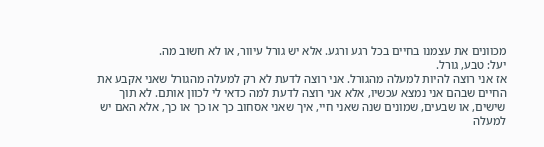מכוונים את עצמנו בחיים בכל רגע ורגע. אלא יש גורל עיוור, או לא חשוב מה.
יעל: טבע, גורל.
אז אני רוצה להיות למעלה מהגורל. אני רוצה לדעת לא רק למעלה מהגורל שאני אקבע את החיים שבהם אני נמצא עכשיו, אלא אני רוצה לדעת למה כדאי לי לכוון אותם. לא תוך שישים, או שבעים, שמונים שנה שאני חיי, איך שאני אסחוב כך או כך או כך, אלא האם יש למעלה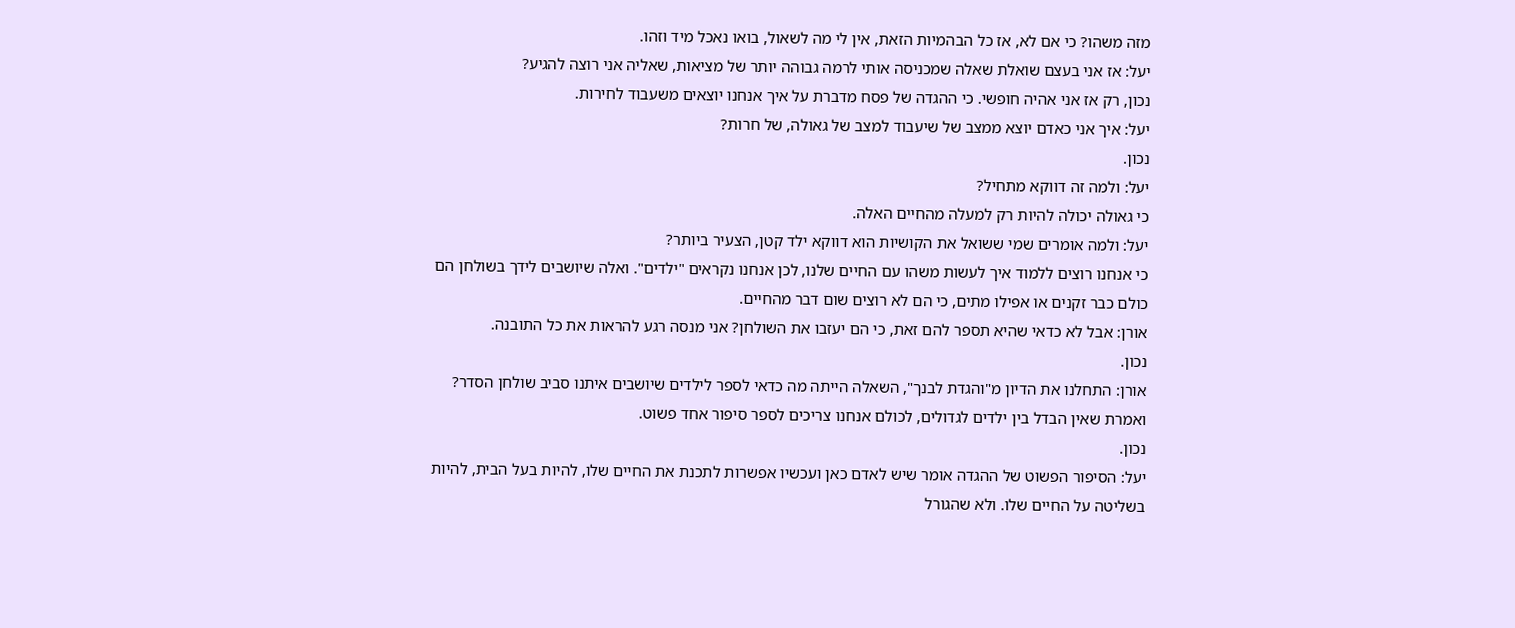מזה משהו? כי אם לא, אז כל הבהמיות הזאת, אין לי מה לשאול, בואו נאכל מיד וזהו.
יעל: אז אני בעצם שואלת שאלה שמכניסה אותי לרמה גבוהה יותר של מציאות, שאליה אני רוצה להגיע?
נכון, רק אז אני אהיה חופשי. כי ההגדה של פסח מדברת על איך אנחנו יוצאים משעבוד לחירות.
יעל: איך אני כאדם יוצא ממצב של שיעבוד למצב של גאולה, של חרות?
נכון.
יעל: ולמה זה דווקא מתחיל?
כי גאולה יכולה להיות רק למעלה מהחיים האלה.
יעל: ולמה אומרים שמי ששואל את הקושיות הוא דווקא ילד קטן, הצעיר ביותר?
כי אנחנו רוצים ללמוד איך לעשות משהו עם החיים שלנו, לכן אנחנו נקראים "ילדים". ואלה שיושבים לידך בשולחן הם כולם כבר זקנים או אפילו מתים, כי הם לא רוצים שום דבר מהחיים.
אורן: אבל לא כדאי שהיא תספר להם זאת, כי הם יעזבו את השולחן? אני מנסה רגע להראות את כל התובנה.
נכון.
אורן: התחלנו את הדיון מ"והגדת לבנך", השאלה הייתה מה כדאי לספר לילדים שיושבים איתנו סביב שולחן הסדר? ואמרת שאין הבדל בין ילדים לגדולים, לכולם אנחנו צריכים לספר סיפור אחד פשוט.
נכון.
יעל: הסיפור הפשוט של ההגדה אומר שיש לאדם כאן ועכשיו אפשרות לתכנת את החיים שלו, להיות בעל הבית, להיות בשליטה על החיים שלו. ולא שהגורל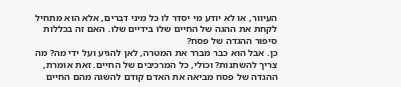העיוור, או לא יודע מי יסדר לו כל מיני דברים, אלא הוא מתחיל לקחת את ההגה של החיים שלו בידיים שלו. האם זה בכללות סיפור ההגדה של פסח?
כן. אבל הוא כבר מברר את המטרה, לאן להגיע ועל ידי מה? מה צריך להשתנות? וכולי, כל המרכיבים של החיים. זאת אומרת, ההגדה של פסח מביאה את האדם קודם להשגה מהם החיים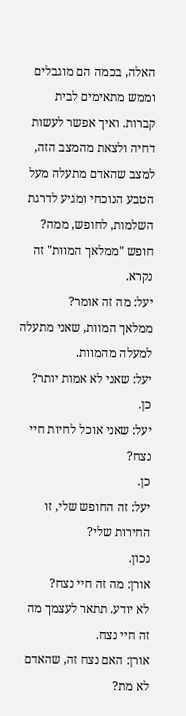האלה, בכמה הם מוגבלים וממש מתאימים לבית קברות. ואיך אפשר לעשות דחיה ולצאת מהמצב הזה, למצב שהאדם מתעלה מעל הטבע הנוכחי ומגיע לדרגת השלמות, לחופש, ממה? חופש "ממלאך המוות" זה נקרא.
יעל: מה זה אומר?
ממלאך המוות, שאני מתעלה למעלה מהמוות.
יעל: שאני לא אמות יותר?
כן.
יעל: שאני אוכל לחיות חיי נצח?
כן.
יעל: זה החופש שלי, זו החירות שלי?
נכון.
אורן: מה זה חיי נצח?
לא יודע. תתאר לעצמך מה זה חיי נצח.
אורן: האם נצח זה, שהאדם לא מת?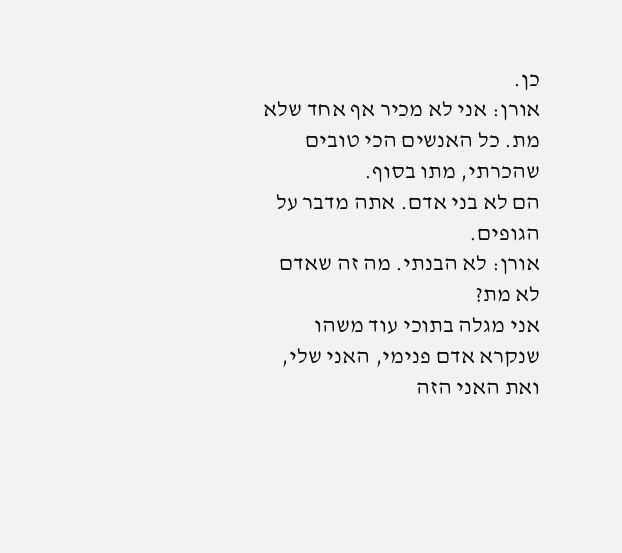כן.
אורן: אני לא מכיר אף אחד שלא מת. כל האנשים הכי טובים שהכרתי, מתו בסוף.
הם לא בני אדם. אתה מדבר על הגופים.
אורן: לא הבנתי. מה זה שאדם לא מת?
אני מגלה בתוכי עוד משהו שנקרא אדם פנימי, האני שלי, ואת האני הזה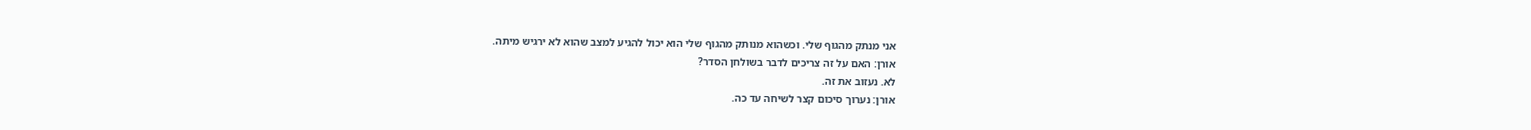אני מנתק מהגוף שלי. וכשהוא מנותק מהגוף שלי הוא יכול להגיע למצב שהוא לא ירגיש מיתה.
אורן: האם על זה צריכים לדבר בשולחן הסדר?
לא. נעזוב את זה.
אורן: נערוך סיכום קצר לשיחה עד כה.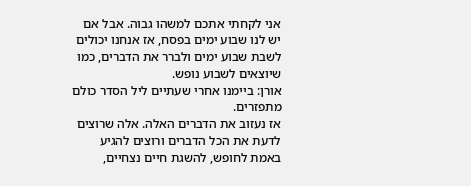אני לקחתי אתכם למשהו גבוה. אבל אם יש לנו שבוע ימים בפסח, אז אנחנו יכולים לשבת שבוע ימים ולברר את הדברים, כמו שיוצאים לשבוע נופש.
אורן: ביימנו אחרי שעתיים ליל הסדר כולם מתפזרים.
אז נעזוב את הדברים האלה. אלה שרוצים לדעת את הכל הדברים ורוצים להגיע באמת לחופש, להשגת חיים נצחיים,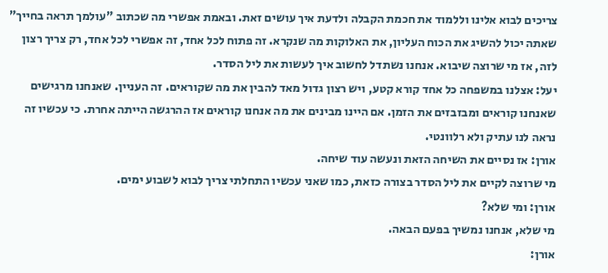צריכים לבוא אלינו וללמוד את חכמת הקבלה ולדעת איך עושים זאת. ובאמת אפשרי מה שכתוב "עולמך תראה בחייך" שאתה יכול להשיג את הכוח העליון, את האלוקות מה שנקרא. זה פתוח לכל אחד, זה אפשרי לכל אחד, רק צריך רצון לזה, אז מי שרוצה שיבוא. אנחנו נשתדל לחשוב איך לעשות את ליל הסדר.
יעל: אצלנו במשפחה כל אחד קורא קטע, ויש רצון גדול מאד להבין את מה שקוראים. זה העניין. שאנחנו מרגישים שאנחנו קוראים ומבזבזים את הזמן. אם היינו מבינים את מה אנחנו קוראים אז ההרגשה הייתה אחרת. כי עכשיו זה נראה לנו עתיק ולא רלוונטי.
אורן: אז נסיים את השיחה הזאת ונעשה עוד שיחה.
מי שרוצה לקיים את ליל הסדר בצורה כזאת, כמו שאני עכשיו התחלתי צריך לבוא לשבוע ימים.
אורן: ומי שלא?
מי שלא, אנחנו נמשיך בפעם הבאה.
אורן: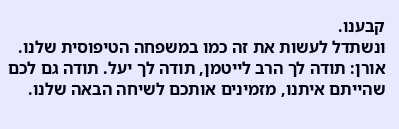קבענו.
ונשתדל לעשות את זה כמו במשפחה הטיפוסית שלנו.
אורן: תודה לך הרב לייטמן, תודה לך יעל. תודה גם לכם שהייתם איתנו, מזמינים אותכם לשיחה הבאה שלנו.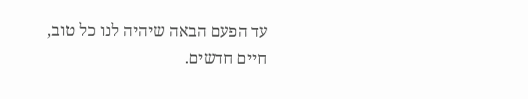עד הפעם הבאה שיהיה לנו כל טוב, חיים חדשים.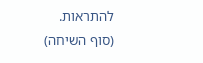להתראות.
(סוף השיחה)